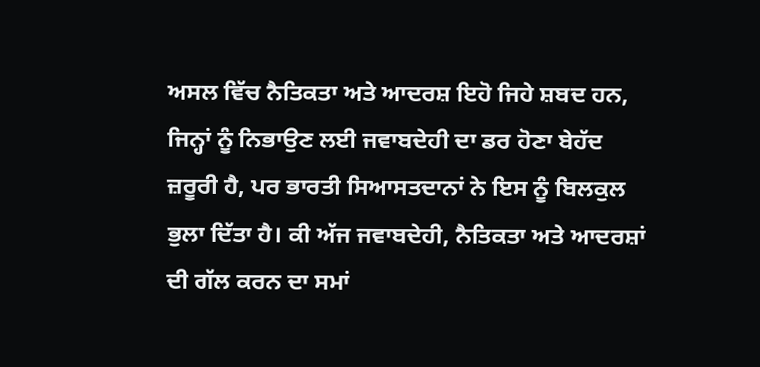ਅਸਲ ਵਿੱਚ ਨੈਤਿਕਤਾ ਅਤੇ ਆਦਰਸ਼ ਇਹੋ ਜਿਹੇ ਸ਼ਬਦ ਹਨ, ਜਿਨ੍ਹਾਂ ਨੂੰ ਨਿਭਾਉਣ ਲਈ ਜਵਾਬਦੇਹੀ ਦਾ ਡਰ ਹੋਣਾ ਬੇਹੱਦ ਜ਼ਰੂਰੀ ਹੈ, ਪਰ ਭਾਰਤੀ ਸਿਆਸਤਦਾਨਾਂ ਨੇ ਇਸ ਨੂੰ ਬਿਲਕੁਲ ਭੁਲਾ ਦਿੱਤਾ ਹੈ। ਕੀ ਅੱਜ ਜਵਾਬਦੇਹੀ, ਨੈਤਿਕਤਾ ਅਤੇ ਆਦਰਸ਼ਾਂ ਦੀ ਗੱਲ ਕਰਨ ਦਾ ਸਮਾਂ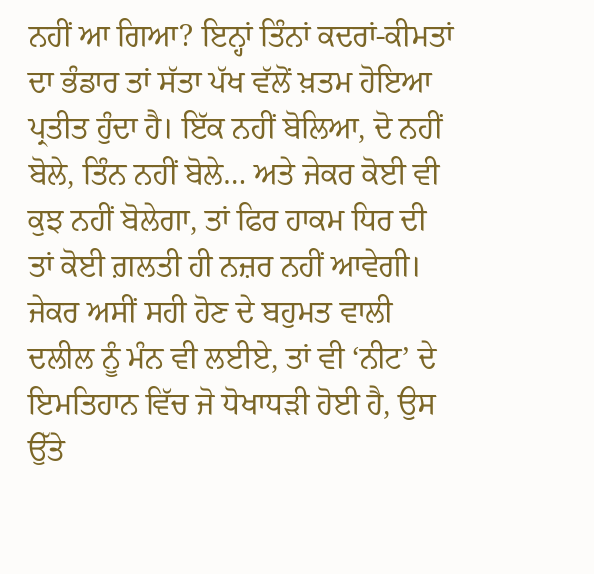ਨਹੀਂ ਆ ਗਿਆ? ਇਨ੍ਹਾਂ ਤਿੰਨਾਂ ਕਦਰਾਂ-ਕੀਮਤਾਂ ਦਾ ਭੰਡਾਰ ਤਾਂ ਸੱਤਾ ਪੱਖ ਵੱਲੋਂ ਖ਼ਤਮ ਹੋਇਆ ਪ੍ਰਤੀਤ ਹੁੰਦਾ ਹੈ। ਇੱਕ ਨਹੀਂ ਬੋਲਿਆ, ਦੋ ਨਹੀਂ ਬੋਲੇ, ਤਿੰਨ ਨਹੀਂ ਬੋਲੇ… ਅਤੇ ਜੇਕਰ ਕੋਈ ਵੀ ਕੁਝ ਨਹੀਂ ਬੋਲੇਗਾ, ਤਾਂ ਫਿਰ ਹਾਕਮ ਧਿਰ ਦੀ ਤਾਂ ਕੋਈ ਗ਼ਲਤੀ ਹੀ ਨਜ਼ਰ ਨਹੀਂ ਆਵੇਗੀ।
ਜੇਕਰ ਅਸੀਂ ਸਹੀ ਹੋਣ ਦੇ ਬਹੁਮਤ ਵਾਲੀ ਦਲੀਲ ਨੂੰ ਮੰਨ ਵੀ ਲਈਏ, ਤਾਂ ਵੀ ‘ਨੀਟ’ ਦੇ ਇਮਤਿਹਾਨ ਵਿੱਚ ਜੋ ਧੋਖਾਧੜੀ ਹੋਈ ਹੈ, ਉਸ ਉੱਤੇ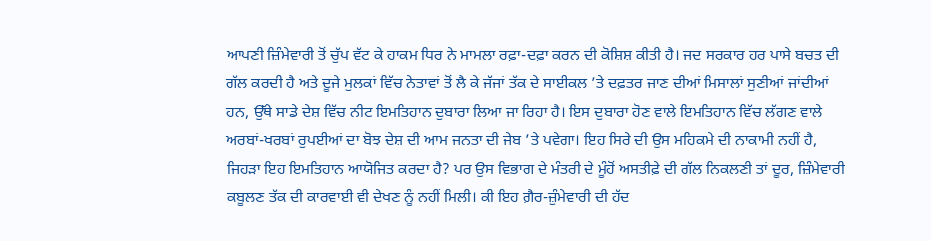ਆਪਣੀ ਜ਼ਿੰਮੇਵਾਰੀ ਤੋਂ ਚੁੱਪ ਵੱਟ ਕੇ ਹਾਕਮ ਧਿਰ ਨੇ ਮਾਮਲਾ ਰਫ਼ਾ-ਦਫ਼ਾ ਕਰਨ ਦੀ ਕੋਸ਼ਿਸ਼ ਕੀਤੀ ਹੈ। ਜਦ ਸਰਕਾਰ ਹਰ ਪਾਸੇ ਬਚਤ ਦੀ ਗੱਲ ਕਰਦੀ ਹੈ ਅਤੇ ਦੂਜੇ ਮੁਲਕਾਂ ਵਿੱਚ ਨੇਤਾਵਾਂ ਤੋਂ ਲੈ ਕੇ ਜੱਜਾਂ ਤੱਕ ਦੇ ਸਾਈਕਲ ’ਤੇ ਦਫ਼ਤਰ ਜਾਣ ਦੀਆਂ ਮਿਸਾਲਾਂ ਸੁਣੀਆਂ ਜਾਂਦੀਆਂ ਹਨ, ਉੱਥੇ ਸਾਡੇ ਦੇਸ਼ ਵਿੱਚ ਨੀਟ ਇਮਤਿਹਾਨ ਦੁਬਾਰਾ ਲਿਆ ਜਾ ਰਿਹਾ ਹੈ। ਇਸ ਦੁਬਾਰਾ ਹੋਣ ਵਾਲੇ ਇਮਤਿਹਾਨ ਵਿੱਚ ਲੱਗਣ ਵਾਲੇ ਅਰਬਾਂ-ਖਰਬਾਂ ਰੁਪਈਆਂ ਦਾ ਬੋਝ ਦੇਸ਼ ਦੀ ਆਮ ਜਨਤਾ ਦੀ ਜੇਬ ’ਤੇ ਪਵੇਗਾ। ਇਹ ਸਿਰੇ ਦੀ ਉਸ ਮਹਿਕਮੇ ਦੀ ਨਾਕਾਮੀ ਨਹੀਂ ਹੈ, ਜਿਹੜਾ ਇਹ ਇਮਤਿਹਾਨ ਆਯੋਜਿਤ ਕਰਦਾ ਹੈ? ਪਰ ਉਸ ਵਿਭਾਗ ਦੇ ਮੰਤਰੀ ਦੇ ਮੂੰਹੋਂ ਅਸਤੀਫ਼ੇ ਦੀ ਗੱਲ ਨਿਕਲਣੀ ਤਾਂ ਦੂਰ, ਜ਼ਿੰਮੇਵਾਰੀ ਕਬੂਲਣ ਤੱਕ ਦੀ ਕਾਰਵਾਈ ਵੀ ਦੇਖਣ ਨੂੰ ਨਹੀਂ ਮਿਲੀ। ਕੀ ਇਹ ਗ਼ੈਰ-ਜ਼ੁੰਮੇਵਾਰੀ ਦੀ ਹੱਦ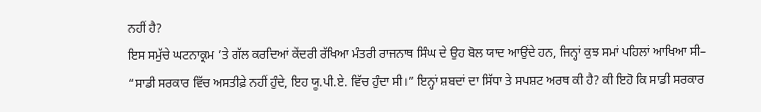ਨਹੀਂ ਹੈ?
ਇਸ ਸਮੁੱਚੇ ਘਟਨਾਕ੍ਰਮ ’ਤੇ ਗੱਲ ਕਰਦਿਆਂ ਕੇਂਦਰੀ ਰੱਖਿਆ ਮੰਤਰੀ ਰਾਜਨਾਥ ਸਿੰਘ ਦੇ ਉਹ ਬੋਲ ਯਾਦ ਆਉਂਦੇ ਹਨ, ਜਿਨ੍ਹਾਂ ਕੁਝ ਸਮਾਂ ਪਹਿਲਾਂ ਆਖਿਆ ਸੀ– “ਸਾਡੀ ਸਰਕਾਰ ਵਿੱਚ ਅਸਤੀਫ਼ੇ ਨਹੀਂ ਹੁੰਦੇ, ਇਹ ਯੂ.ਪੀ.ਏ. ਵਿੱਚ ਹੁੰਦਾ ਸੀ।” ਇਨ੍ਹਾਂ ਸ਼ਬਦਾਂ ਦਾ ਸਿੱਧਾ ਤੇ ਸਪਸ਼ਟ ਅਰਥ ਕੀ ਹੈ? ਕੀ ਇਹੋ ਕਿ ਸਾਡੀ ਸਰਕਾਰ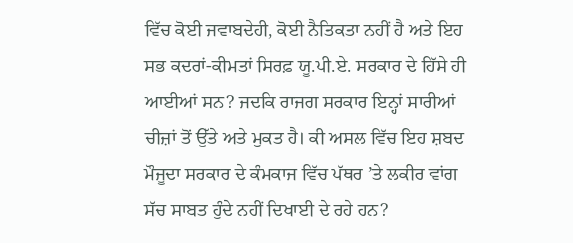ਵਿੱਚ ਕੋਈ ਜਵਾਬਦੇਹੀ, ਕੋਈ ਨੈਤਿਕਤਾ ਨਹੀਂ ਹੈ ਅਤੇ ਇਹ ਸਭ ਕਦਰਾਂ-ਕੀਮਤਾਂ ਸਿਰਫ਼ ਯੂ.ਪੀ.ਏ. ਸਰਕਾਰ ਦੇ ਹਿੱਸੇ ਹੀ ਆਈਆਂ ਸਨ? ਜਦਕਿ ਰਾਜਗ ਸਰਕਾਰ ਇਨ੍ਹਾਂ ਸਾਰੀਆਂ ਚੀਜ਼ਾਂ ਤੋਂ ਉੱਤੇ ਅਤੇ ਮੁਕਤ ਹੈ। ਕੀ ਅਸਲ ਵਿੱਚ ਇਹ ਸ਼ਬਦ ਮੌਜੂਦਾ ਸਰਕਾਰ ਦੇ ਕੰਮਕਾਜ ਵਿੱਚ ਪੱਥਰ ’ਤੇ ਲਕੀਰ ਵਾਂਗ ਸੱਚ ਸਾਬਤ ਹੁੰਦੇ ਨਹੀਂ ਦਿਖਾਈ ਦੇ ਰਹੇ ਹਨ?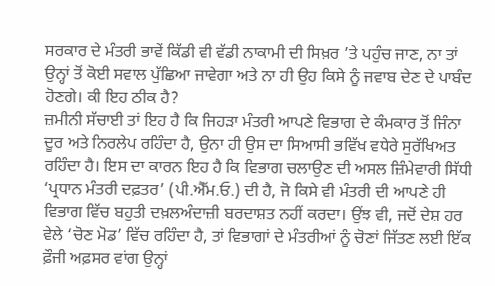ਸਰਕਾਰ ਦੇ ਮੰਤਰੀ ਭਾਵੇਂ ਕਿੱਡੀ ਵੀ ਵੱਡੀ ਨਾਕਾਮੀ ਦੀ ਸਿਖ਼ਰ ’ਤੇ ਪਹੁੰਚ ਜਾਣ, ਨਾ ਤਾਂ ਉਨ੍ਹਾਂ ਤੋਂ ਕੋਈ ਸਵਾਲ ਪੁੱਛਿਆ ਜਾਵੇਗਾ ਅਤੇ ਨਾ ਹੀ ਉਹ ਕਿਸੇ ਨੂੰ ਜਵਾਬ ਦੇਣ ਦੇ ਪਾਬੰਦ ਹੋਣਗੇ। ਕੀ ਇਹ ਠੀਕ ਹੈ?
ਜ਼ਮੀਨੀ ਸੱਚਾਈ ਤਾਂ ਇਹ ਹੈ ਕਿ ਜਿਹੜਾ ਮੰਤਰੀ ਆਪਣੇ ਵਿਭਾਗ ਦੇ ਕੰਮਕਾਰ ਤੋਂ ਜਿੰਨਾ ਦੂਰ ਅਤੇ ਨਿਰਲੇਪ ਰਹਿੰਦਾ ਹੈ, ਉਨਾ ਹੀ ਉਸ ਦਾ ਸਿਆਸੀ ਭਵਿੱਖ ਵਧੇਰੇ ਸੁਰੱਖਿਅਤ ਰਹਿੰਦਾ ਹੈ। ਇਸ ਦਾ ਕਾਰਨ ਇਹ ਹੈ ਕਿ ਵਿਭਾਗ ਚਲਾਉਣ ਦੀ ਅਸਲ ਜ਼ਿੰਮੇਵਾਰੀ ਸਿੱਧੀ ‘ਪ੍ਰਧਾਨ ਮੰਤਰੀ ਦਫ਼ਤਰ’ (ਪੀ.ਐੱਮ.ਓ.) ਦੀ ਹੈ, ਜੋ ਕਿਸੇ ਵੀ ਮੰਤਰੀ ਦੀ ਆਪਣੇ ਹੀ ਵਿਭਾਗ ਵਿੱਚ ਬਹੁਤੀ ਦਖ਼ਲਅੰਦਾਜ਼ੀ ਬਰਦਾਸ਼ਤ ਨਹੀਂ ਕਰਦਾ। ਉਂਝ ਵੀ, ਜਦੋਂ ਦੇਸ਼ ਹਰ ਵੇਲੇ ‘ਚੋਣ ਮੋਡ’ ਵਿੱਚ ਰਹਿੰਦਾ ਹੈ, ਤਾਂ ਵਿਭਾਗਾਂ ਦੇ ਮੰਤਰੀਆਂ ਨੂੰ ਚੋਣਾਂ ਜਿੱਤਣ ਲਈ ਇੱਕ ਫ਼ੌਜੀ ਅਫ਼ਸਰ ਵਾਂਗ ਉਨ੍ਹਾਂ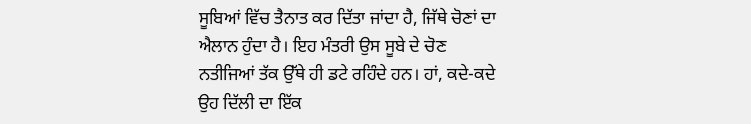ਸੂਬਿਆਂ ਵਿੱਚ ਤੈਨਾਤ ਕਰ ਦਿੱਤਾ ਜਾਂਦਾ ਹੈ, ਜਿੱਥੇ ਚੋਣਾਂ ਦਾ ਐਲਾਨ ਹੁੰਦਾ ਹੈ। ਇਹ ਮੰਤਰੀ ਉਸ ਸੂਬੇ ਦੇ ਚੋਣ ਨਤੀਜਿਆਂ ਤੱਕ ਉੱਥੇ ਹੀ ਡਟੇ ਰਹਿੰਦੇ ਹਨ। ਹਾਂ, ਕਦੇ-ਕਦੇ ਉਹ ਦਿੱਲੀ ਦਾ ਇੱਕ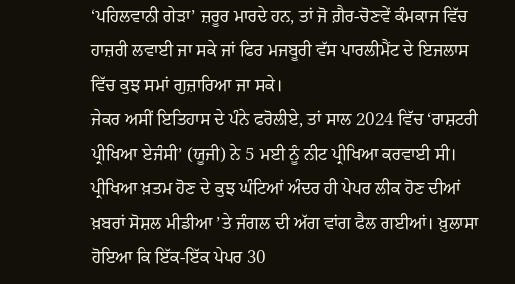‘ਪਹਿਲਵਾਨੀ ਗੇੜਾ’ ਜ਼ਰੂਰ ਮਾਰਦੇ ਹਨ, ਤਾਂ ਜੋ ਗ਼ੈਰ-ਚੋਣਵੇਂ ਕੰਮਕਾਜ ਵਿੱਚ ਹਾਜ਼ਰੀ ਲਵਾਈ ਜਾ ਸਕੇ ਜਾਂ ਫਿਰ ਮਜਬੂਰੀ ਵੱਸ ਪਾਰਲੀਮੈਂਟ ਦੇ ਇਜਲਾਸ ਵਿੱਚ ਕੁਝ ਸਮਾਂ ਗੁਜ਼ਾਰਿਆ ਜਾ ਸਕੇ।
ਜੇਕਰ ਅਸੀਂ ਇਤਿਹਾਸ ਦੇ ਪੰਨੇ ਫਰੋਲੀਏ, ਤਾਂ ਸਾਲ 2024 ਵਿੱਚ ‘ਰਾਸ਼ਟਰੀ ਪ੍ਰੀਖਿਆ ਏਜੰਸੀ’ (ਯੂਜੀ) ਨੇ 5 ਮਈ ਨੂੰ ਨੀਟ ਪ੍ਰੀਖਿਆ ਕਰਵਾਈ ਸੀ। ਪ੍ਰੀਖਿਆ ਖ਼ਤਮ ਹੋਣ ਦੇ ਕੁਝ ਘੰਟਿਆਂ ਅੰਦਰ ਹੀ ਪੇਪਰ ਲੀਕ ਹੋਣ ਦੀਆਂ ਖ਼ਬਰਾਂ ਸੋਸ਼ਲ ਮੀਡੀਆ ’ਤੇ ਜੰਗਲ ਦੀ ਅੱਗ ਵਾਂਗ ਫੈਲ ਗਈਆਂ। ਖ਼ੁਲਾਸਾ ਹੋਇਆ ਕਿ ਇੱਕ-ਇੱਕ ਪੇਪਰ 30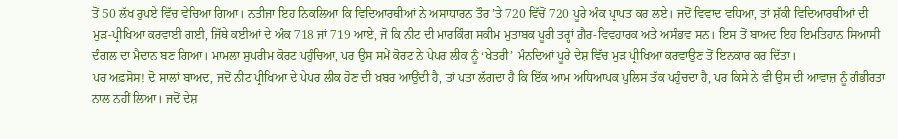ਤੋਂ 50 ਲੱਖ ਰੁਪਏ ਵਿੱਚ ਵੇਚਿਆ ਗਿਆ। ਨਤੀਜਾ ਇਹ ਨਿਕਲਿਆ ਕਿ ਵਿਦਿਆਰਥੀਆਂ ਨੇ ਅਸਾਧਾਰਨ ਤੌਰ ’ਤੇ 720 ਵਿੱਚੋਂ 720 ਪੂਰੇ ਅੰਕ ਪ੍ਰਾਪਤ ਕਰ ਲਏ। ਜਦੋਂ ਵਿਵਾਦ ਵਧਿਆ, ਤਾਂ ਸ਼ੱਕੀ ਵਿਦਿਆਰਥੀਆਂ ਦੀ ਮੁੜ-ਪ੍ਰੀਖਿਆ ਕਰਵਾਈ ਗਈ, ਜਿੱਥੇ ਕਈਆਂ ਦੇ ਅੰਕ 718 ਜਾਂ 719 ਆਏ, ਜੋ ਕਿ ਨੀਟ ਦੀ ਮਾਰਕਿੰਗ ਸਕੀਮ ਮੁਤਾਬਕ ਪੂਰੀ ਤਰ੍ਹਾਂ ਗ਼ੈਰ-ਵਿਵਹਾਰਕ ਅਤੇ ਅਸੰਭਵ ਸਨ। ਇਸ ਤੋਂ ਬਾਅਦ ਇਹ ਇਮਤਿਹਾਨ ਸਿਆਸੀ ਦੰਗਲ ਦਾ ਮੈਦਾਨ ਬਣ ਗਿਆ। ਮਾਮਲਾ ਸੁਪਰੀਮ ਕੋਰਟ ਪਹੁੰਚਿਆ, ਪਰ ਉਸ ਸਮੇਂ ਕੋਰਟ ਨੇ ਪੇਪਰ ਲੀਕ ਨੂੰ ‘ਖੇਤਰੀ’ ਮੰਨਦਿਆਂ ਪੂਰੇ ਦੇਸ਼ ਵਿੱਚ ਮੁੜ ਪ੍ਰੀਖਿਆ ਕਰਵਾਉਣ ਤੋਂ ਇਨਕਾਰ ਕਰ ਦਿੱਤਾ।
ਪਰ ਅਫ਼ਸੋਸ! ਦੋ ਸਾਲਾਂ ਬਾਅਦ, ਜਦੋਂ ਨੀਟ ਪ੍ਰੀਖਿਆ ਦੇ ਪੇਪਰ ਲੀਕ ਹੋਣ ਦੀ ਖ਼ਬਰ ਆਉਂਦੀ ਹੈ, ਤਾਂ ਪਤਾ ਲੱਗਦਾ ਹੈ ਕਿ ਇੱਕ ਆਮ ਅਧਿਆਪਕ ਪੁਲਿਸ ਤੱਕ ਪਹੁੰਚਦਾ ਹੈ, ਪਰ ਕਿਸੇ ਨੇ ਵੀ ਉਸ ਦੀ ਆਵਾਜ਼ ਨੂੰ ਗੰਭੀਰਤਾ ਨਾਲ ਨਹੀਂ ਲਿਆ। ਜਦੋਂ ਦੇਸ਼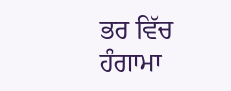ਭਰ ਵਿੱਚ ਹੰਗਾਮਾ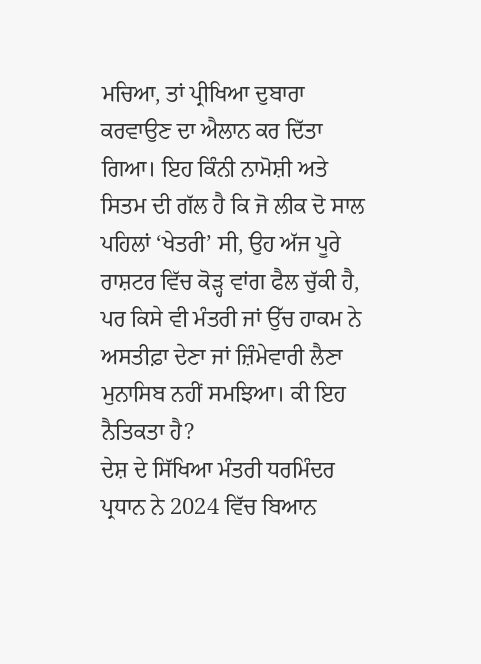ਮਚਿਆ, ਤਾਂ ਪ੍ਰੀਖਿਆ ਦੁਬਾਰਾ ਕਰਵਾਉਣ ਦਾ ਐਲਾਨ ਕਰ ਦਿੱਤਾ ਗਿਆ। ਇਹ ਕਿੰਨੀ ਨਾਮੋਸ਼ੀ ਅਤੇ ਸਿਤਮ ਦੀ ਗੱਲ ਹੈ ਕਿ ਜੋ ਲੀਕ ਦੋ ਸਾਲ ਪਹਿਲਾਂ ‘ਖੇਤਰੀ’ ਸੀ, ਉਹ ਅੱਜ ਪੂਰੇ ਰਾਸ਼ਟਰ ਵਿੱਚ ਕੋੜ੍ਹ ਵਾਂਗ ਫੈਲ ਚੁੱਕੀ ਹੈ, ਪਰ ਕਿਸੇ ਵੀ ਮੰਤਰੀ ਜਾਂ ਉੱਚ ਹਾਕਮ ਨੇ ਅਸਤੀਫ਼ਾ ਦੇਣਾ ਜਾਂ ਜ਼ਿੰਮੇਵਾਰੀ ਲੈਣਾ ਮੁਨਾਸਿਬ ਨਹੀਂ ਸਮਝਿਆ। ਕੀ ਇਹ ਨੈਤਿਕਤਾ ਹੈ?
ਦੇਸ਼ ਦੇ ਸਿੱਖਿਆ ਮੰਤਰੀ ਧਰਮਿੰਦਰ ਪ੍ਰਧਾਨ ਨੇ 2024 ਵਿੱਚ ਬਿਆਨ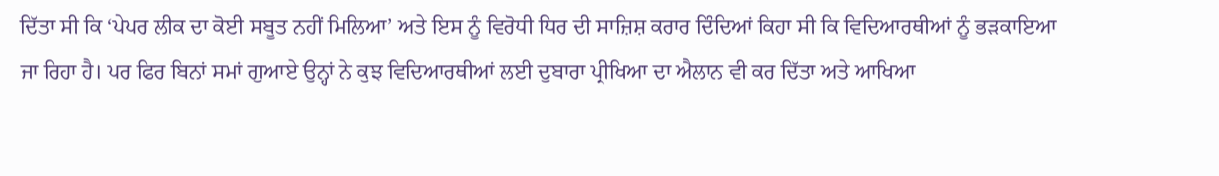ਦਿੱਤਾ ਸੀ ਕਿ ‘ਪੇਪਰ ਲੀਕ ਦਾ ਕੋਈ ਸਬੂਤ ਨਹੀਂ ਮਿਲਿਆ’ ਅਤੇ ਇਸ ਨੂੰ ਵਿਰੋਧੀ ਧਿਰ ਦੀ ਸਾਜ਼ਿਸ਼ ਕਰਾਰ ਦਿੰਦਿਆਂ ਕਿਹਾ ਸੀ ਕਿ ਵਿਦਿਆਰਥੀਆਂ ਨੂੰ ਭੜਕਾਇਆ ਜਾ ਰਿਹਾ ਹੈ। ਪਰ ਫਿਰ ਬਿਨਾਂ ਸਮਾਂ ਗੁਆਏ ਉਨ੍ਹਾਂ ਨੇ ਕੁਝ ਵਿਦਿਆਰਥੀਆਂ ਲਈ ਦੁਬਾਰਾ ਪ੍ਰੀਖਿਆ ਦਾ ਐਲਾਨ ਵੀ ਕਰ ਦਿੱਤਾ ਅਤੇ ਆਖਿਆ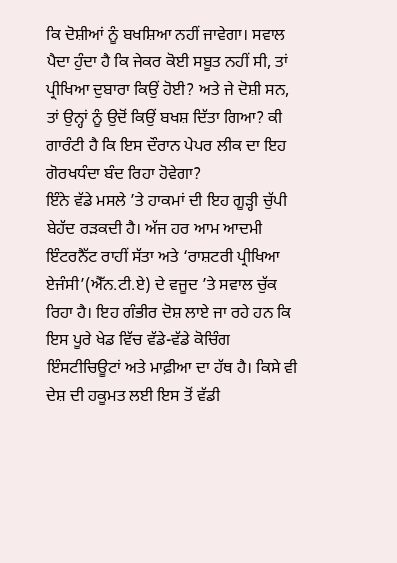ਕਿ ਦੋਸ਼ੀਆਂ ਨੂੰ ਬਖਸ਼ਿਆ ਨਹੀਂ ਜਾਵੇਗਾ। ਸਵਾਲ ਪੈਦਾ ਹੁੰਦਾ ਹੈ ਕਿ ਜੇਕਰ ਕੋਈ ਸਬੂਤ ਨਹੀਂ ਸੀ, ਤਾਂ ਪ੍ਰੀਖਿਆ ਦੁਬਾਰਾ ਕਿਉਂ ਹੋਈ? ਅਤੇ ਜੇ ਦੋਸ਼ੀ ਸਨ, ਤਾਂ ਉਨ੍ਹਾਂ ਨੂੰ ਉਦੋਂ ਕਿਉਂ ਬਖਸ਼ ਦਿੱਤਾ ਗਿਆ? ਕੀ ਗਾਰੰਟੀ ਹੈ ਕਿ ਇਸ ਦੌਰਾਨ ਪੇਪਰ ਲੀਕ ਦਾ ਇਹ ਗੋਰਖਧੰਦਾ ਬੰਦ ਰਿਹਾ ਹੋਵੇਗਾ?
ਇੰਨੇ ਵੱਡੇ ਮਸਲੇ ’ਤੇ ਹਾਕਮਾਂ ਦੀ ਇਹ ਗੂੜ੍ਹੀ ਚੁੱਪੀ ਬੇਹੱਦ ਰੜਕਦੀ ਹੈ। ਅੱਜ ਹਰ ਆਮ ਆਦਮੀ ਇੰਟਰਨੈੱਟ ਰਾਹੀਂ ਸੱਤਾ ਅਤੇ ‘ਰਾਸ਼ਟਰੀ ਪ੍ਰੀਖਿਆ ਏਜੰਸੀ’(ਐੱਨ.ਟੀ.ਏ) ਦੇ ਵਜੂਦ ’ਤੇ ਸਵਾਲ ਚੁੱਕ ਰਿਹਾ ਹੈ। ਇਹ ਗੰਭੀਰ ਦੋਸ਼ ਲਾਏ ਜਾ ਰਹੇ ਹਨ ਕਿ ਇਸ ਪੂਰੇ ਖੇਡ ਵਿੱਚ ਵੱਡੇ-ਵੱਡੇ ਕੋਚਿੰਗ ਇੰਸਟੀਚਿਊਟਾਂ ਅਤੇ ਮਾਫ਼ੀਆ ਦਾ ਹੱਥ ਹੈ। ਕਿਸੇ ਵੀ ਦੇਸ਼ ਦੀ ਹਕੂਮਤ ਲਈ ਇਸ ਤੋਂ ਵੱਡੀ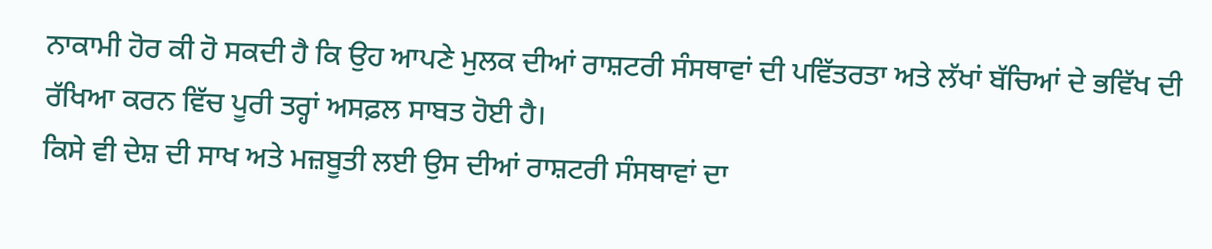ਨਾਕਾਮੀ ਹੋਰ ਕੀ ਹੋ ਸਕਦੀ ਹੈ ਕਿ ਉਹ ਆਪਣੇ ਮੁਲਕ ਦੀਆਂ ਰਾਸ਼ਟਰੀ ਸੰਸਥਾਵਾਂ ਦੀ ਪਵਿੱਤਰਤਾ ਅਤੇ ਲੱਖਾਂ ਬੱਚਿਆਂ ਦੇ ਭਵਿੱਖ ਦੀ ਰੱਖਿਆ ਕਰਨ ਵਿੱਚ ਪੂਰੀ ਤਰ੍ਹਾਂ ਅਸਫ਼ਲ ਸਾਬਤ ਹੋਈ ਹੈ।
ਕਿਸੇ ਵੀ ਦੇਸ਼ ਦੀ ਸਾਖ ਅਤੇ ਮਜ਼ਬੂਤੀ ਲਈ ਉਸ ਦੀਆਂ ਰਾਸ਼ਟਰੀ ਸੰਸਥਾਵਾਂ ਦਾ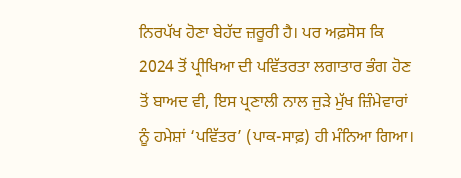ਨਿਰਪੱਖ ਹੋਣਾ ਬੇਹੱਦ ਜ਼ਰੂਰੀ ਹੈ। ਪਰ ਅਫ਼ਸੋਸ ਕਿ 2024 ਤੋਂ ਪ੍ਰੀਖਿਆ ਦੀ ਪਵਿੱਤਰਤਾ ਲਗਾਤਾਰ ਭੰਗ ਹੋਣ ਤੋਂ ਬਾਅਦ ਵੀ, ਇਸ ਪ੍ਰਣਾਲੀ ਨਾਲ ਜੁੜੇ ਮੁੱਖ ਜ਼ਿੰਮੇਵਾਰਾਂ ਨੂੰ ਹਮੇਸ਼ਾਂ ‘ਪਵਿੱਤਰ’ (ਪਾਕ-ਸਾਫ਼) ਹੀ ਮੰਨਿਆ ਗਿਆ।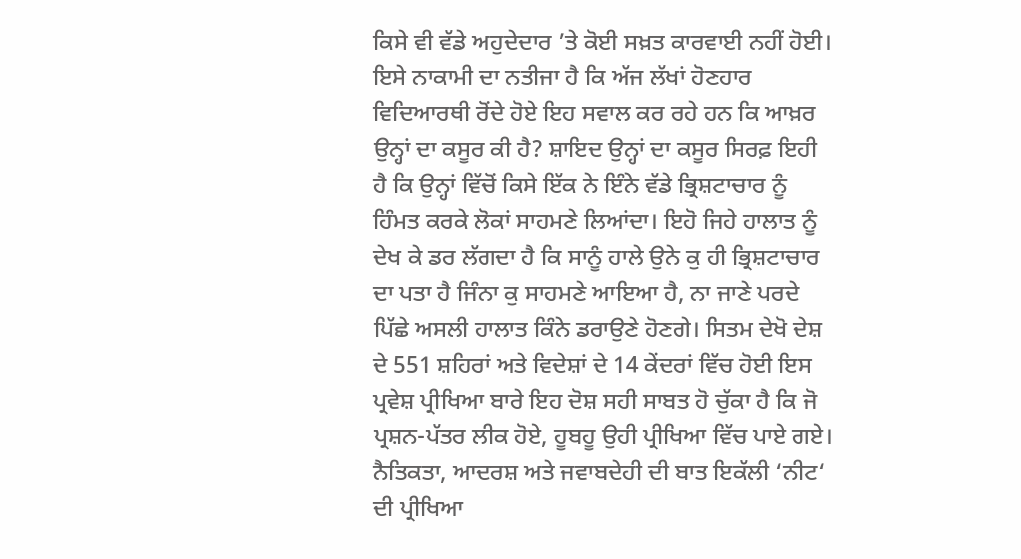ਕਿਸੇ ਵੀ ਵੱਡੇ ਅਹੁਦੇਦਾਰ ’ਤੇ ਕੋਈ ਸਖ਼ਤ ਕਾਰਵਾਈ ਨਹੀਂ ਹੋਈ। ਇਸੇ ਨਾਕਾਮੀ ਦਾ ਨਤੀਜਾ ਹੈ ਕਿ ਅੱਜ ਲੱਖਾਂ ਹੋਣਹਾਰ ਵਿਦਿਆਰਥੀ ਰੋਂਦੇ ਹੋਏ ਇਹ ਸਵਾਲ ਕਰ ਰਹੇ ਹਨ ਕਿ ਆਖ਼ਰ ਉਨ੍ਹਾਂ ਦਾ ਕਸੂਰ ਕੀ ਹੈ? ਸ਼ਾਇਦ ਉਨ੍ਹਾਂ ਦਾ ਕਸੂਰ ਸਿਰਫ਼ ਇਹੀ ਹੈ ਕਿ ਉਨ੍ਹਾਂ ਵਿੱਚੋਂ ਕਿਸੇ ਇੱਕ ਨੇ ਇੰਨੇ ਵੱਡੇ ਭ੍ਰਿਸ਼ਟਾਚਾਰ ਨੂੰ ਹਿੰਮਤ ਕਰਕੇ ਲੋਕਾਂ ਸਾਹਮਣੇ ਲਿਆਂਦਾ। ਇਹੋ ਜਿਹੇ ਹਾਲਾਤ ਨੂੰ ਦੇਖ ਕੇ ਡਰ ਲੱਗਦਾ ਹੈ ਕਿ ਸਾਨੂੰ ਹਾਲੇ ਉਨੇ ਕੁ ਹੀ ਭ੍ਰਿਸ਼ਟਾਚਾਰ ਦਾ ਪਤਾ ਹੈ ਜਿੰਨਾ ਕੁ ਸਾਹਮਣੇ ਆਇਆ ਹੈ, ਨਾ ਜਾਣੇ ਪਰਦੇ ਪਿੱਛੇ ਅਸਲੀ ਹਾਲਾਤ ਕਿੰਨੇ ਡਰਾਉਣੇ ਹੋਣਗੇ। ਸਿਤਮ ਦੇਖੋ ਦੇਸ਼ ਦੇ 551 ਸ਼ਹਿਰਾਂ ਅਤੇ ਵਿਦੇਸ਼ਾਂ ਦੇ 14 ਕੇਂਦਰਾਂ ਵਿੱਚ ਹੋਈ ਇਸ ਪ੍ਰਵੇਸ਼ ਪ੍ਰੀਖਿਆ ਬਾਰੇ ਇਹ ਦੋਸ਼ ਸਹੀ ਸਾਬਤ ਹੋ ਚੁੱਕਾ ਹੈ ਕਿ ਜੋ ਪ੍ਰਸ਼ਨ-ਪੱਤਰ ਲੀਕ ਹੋਏ, ਹੂਬਹੂ ਉਹੀ ਪ੍ਰੀਖਿਆ ਵਿੱਚ ਪਾਏ ਗਏ।
ਨੈਤਿਕਤਾ, ਆਦਰਸ਼ ਅਤੇ ਜਵਾਬਦੇਹੀ ਦੀ ਬਾਤ ਇਕੱਲੀ ‘ਨੀਟ‘ ਦੀ ਪ੍ਰੀਖਿਆ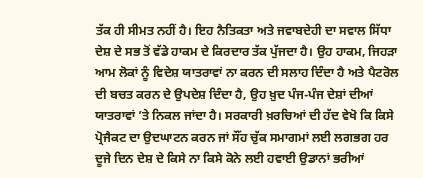ਤੱਕ ਹੀ ਸੀਮਤ ਨਹੀਂ ਹੈ। ਇਹ ਨੈਤਿਕਤਾ ਅਤੇ ਜਵਾਬਦੇਹੀ ਦਾ ਸਵਾਲ ਸਿੱਧਾ ਦੇਸ਼ ਦੇ ਸਭ ਤੋਂ ਵੱਡੇ ਹਾਕਮ ਦੇ ਕਿਰਦਾਰ ਤੱਕ ਪੁੱਜਦਾ ਹੈ। ਉਹ ਹਾਕਮ, ਜਿਹੜਾ ਆਮ ਲੋਕਾਂ ਨੂੰ ਵਿਦੇਸ਼ ਯਾਤਰਾਵਾਂ ਨਾ ਕਰਨ ਦੀ ਸਲਾਹ ਦਿੰਦਾ ਹੈ ਅਤੇ ਪੈਟਰੋਲ ਦੀ ਬਚਤ ਕਰਨ ਦੇ ਉਪਦੇਸ਼ ਦਿੰਦਾ ਹੈ, ਉਹ ਖ਼ੁਦ ਪੰਜ-ਪੰਜ ਦੇਸ਼ਾਂ ਦੀਆਂ ਯਾਤਰਾਵਾਂ ’ਤੇ ਨਿਕਲ ਜਾਂਦਾ ਹੈ। ਸਰਕਾਰੀ ਖ਼ਰਚਿਆਂ ਦੀ ਹੱਦ ਵੇਖੋ ਕਿ ਕਿਸੇ ਪ੍ਰੋਜੈਕਟ ਦਾ ਉਦਘਾਟਨ ਕਰਨ ਜਾਂ ਸੌਂਹ ਚੁੱਕ ਸਮਾਗਮਾਂ ਲਈ ਲਗਭਗ ਹਰ ਦੂਜੇ ਦਿਨ ਦੇਸ਼ ਦੇ ਕਿਸੇ ਨਾ ਕਿਸੇ ਕੋਨੇ ਲਈ ਹਵਾਈ ਉਡਾਨਾਂ ਭਰੀਆਂ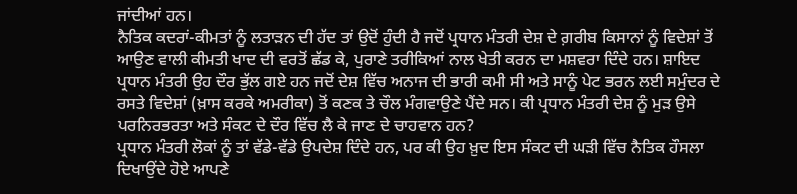ਜਾਂਦੀਆਂ ਹਨ।
ਨੈਤਿਕ ਕਦਰਾਂ-ਕੀਮਤਾਂ ਨੂੰ ਲਤਾੜਨ ਦੀ ਹੱਦ ਤਾਂ ਉਦੋਂ ਹੁੰਦੀ ਹੈ ਜਦੋਂ ਪ੍ਰਧਾਨ ਮੰਤਰੀ ਦੇਸ਼ ਦੇ ਗ਼ਰੀਬ ਕਿਸਾਨਾਂ ਨੂੰ ਵਿਦੇਸ਼ਾਂ ਤੋਂ ਆਉਣ ਵਾਲੀ ਕੀਮਤੀ ਖਾਦ ਦੀ ਵਰਤੋਂ ਛੱਡ ਕੇ, ਪੁਰਾਣੇ ਤਰੀਕਿਆਂ ਨਾਲ ਖੇਤੀ ਕਰਨ ਦਾ ਮਸ਼ਵਰਾ ਦਿੰਦੇ ਹਨ। ਸ਼ਾਇਦ ਪ੍ਰਧਾਨ ਮੰਤਰੀ ਉਹ ਦੌਰ ਭੁੱਲ ਗਏ ਹਨ ਜਦੋਂ ਦੇਸ਼ ਵਿੱਚ ਅਨਾਜ ਦੀ ਭਾਰੀ ਕਮੀ ਸੀ ਅਤੇ ਸਾਨੂੰ ਪੇਟ ਭਰਨ ਲਈ ਸਮੁੰਦਰ ਦੇ ਰਸਤੇ ਵਿਦੇਸ਼ਾਂ (ਖ਼ਾਸ ਕਰਕੇ ਅਮਰੀਕਾ) ਤੋਂ ਕਣਕ ਤੇ ਚੌਲ ਮੰਗਵਾਉਣੇ ਪੈਂਦੇ ਸਨ। ਕੀ ਪ੍ਰਧਾਨ ਮੰਤਰੀ ਦੇਸ਼ ਨੂੰ ਮੁੜ ਉਸੇ ਪਰਨਿਰਭਰਤਾ ਅਤੇ ਸੰਕਟ ਦੇ ਦੌਰ ਵਿੱਚ ਲੈ ਕੇ ਜਾਣ ਦੇ ਚਾਹਵਾਨ ਹਨ?
ਪ੍ਰਧਾਨ ਮੰਤਰੀ ਲੋਕਾਂ ਨੂੰ ਤਾਂ ਵੱਡੇ-ਵੱਡੇ ਉਪਦੇਸ਼ ਦਿੰਦੇ ਹਨ, ਪਰ ਕੀ ਉਹ ਖ਼ੁਦ ਇਸ ਸੰਕਟ ਦੀ ਘੜੀ ਵਿੱਚ ਨੈਤਿਕ ਹੌਸਲਾ ਦਿਖਾਉਂਦੇ ਹੋਏ ਆਪਣੇ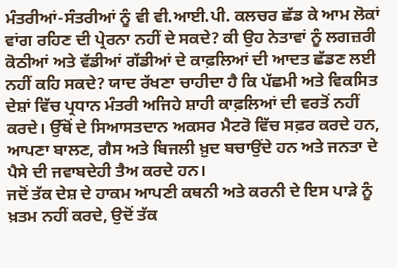ਮੰਤਰੀਆਂ-ਸੰਤਰੀਆਂ ਨੂੰ ਵੀ ਵੀ.ਆਈ.ਪੀ. ਕਲਚਰ ਛੱਡ ਕੇ ਆਮ ਲੋਕਾਂ ਵਾਂਗ ਰਹਿਣ ਦੀ ਪ੍ਰੇਰਨਾ ਨਹੀਂ ਦੇ ਸਕਦੇ? ਕੀ ਉਹ ਨੇਤਾਵਾਂ ਨੂੰ ਲਗਜ਼ਰੀ ਕੋਠੀਆਂ ਅਤੇ ਵੱਡੀਆਂ ਗੱਡੀਆਂ ਦੇ ਕਾਫ਼ਲਿਆਂ ਦੀ ਆਦਤ ਛੱਡਣ ਲਈ ਨਹੀਂ ਕਹਿ ਸਕਦੇ? ਯਾਦ ਰੱਖਣਾ ਚਾਹੀਦਾ ਹੈ ਕਿ ਪੱਛਮੀ ਅਤੇ ਵਿਕਸਿਤ ਦੇਸ਼ਾਂ ਵਿੱਚ ਪ੍ਰਧਾਨ ਮੰਤਰੀ ਅਜਿਹੇ ਸ਼ਾਹੀ ਕਾਫ਼ਲਿਆਂ ਦੀ ਵਰਤੋਂ ਨਹੀਂ ਕਰਦੇ। ਉੱਥੋਂ ਦੇ ਸਿਆਸਤਦਾਨ ਅਕਸਰ ਮੈਟਰੋ ਵਿੱਚ ਸਫ਼ਰ ਕਰਦੇ ਹਨ, ਆਪਣਾ ਬਾਲਣ, ਗੈਸ ਅਤੇ ਬਿਜਲੀ ਖ਼ੁਦ ਬਚਾਉਂਦੇ ਹਨ ਅਤੇ ਜਨਤਾ ਦੇ ਪੈਸੇ ਦੀ ਜਵਾਬਦੇਹੀ ਤੈਅ ਕਰਦੇ ਹਨ।
ਜਦੋਂ ਤੱਕ ਦੇਸ਼ ਦੇ ਹਾਕਮ ਆਪਣੀ ਕਥਨੀ ਅਤੇ ਕਰਨੀ ਦੇ ਇਸ ਪਾੜੇ ਨੂੰ ਖ਼ਤਮ ਨਹੀਂ ਕਰਦੇ, ਉਦੋਂ ਤੱਕ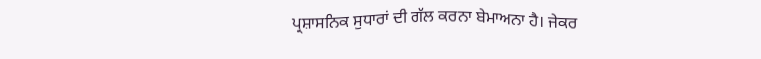ਪ੍ਰਸ਼ਾਸਨਿਕ ਸੁਧਾਰਾਂ ਦੀ ਗੱਲ ਕਰਨਾ ਬੇਮਾਅਨਾ ਹੈ। ਜੇਕਰ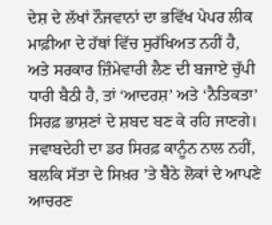ਦੇਸ਼ ਦੇ ਲੱਖਾਂ ਨੌਜਵਾਨਾਂ ਦਾ ਭਵਿੱਖ ਪੇਪਰ ਲੀਕ ਮਾਫ਼ੀਆ ਦੇ ਹੱਥਾਂ ਵਿੱਚ ਸੁਰੱਖਿਅਤ ਨਹੀਂ ਹੈ, ਅਤੇ ਸਰਕਾਰ ਜ਼ਿੰਮੇਵਾਰੀ ਲੈਣ ਦੀ ਬਜਾਏ ਚੁੱਪੀ ਧਾਰੀ ਬੈਠੀ ਹੈ, ਤਾਂ ‘ਆਦਰਸ਼’ ਅਤੇ ‘ਨੈਤਿਕਤਾ’ ਸਿਰਫ਼ ਭਾਸ਼ਣਾਂ ਦੇ ਸ਼ਬਦ ਬਣ ਕੇ ਰਹਿ ਜਾਣਗੇ। ਜਵਾਬਦੇਹੀ ਦਾ ਡਰ ਸਿਰਫ਼ ਕਾਨੂੰਨ ਨਾਲ ਨਹੀਂ, ਬਲਕਿ ਸੱਤਾ ਦੇ ਸਿਖ਼ਰ ’ਤੇ ਬੈਠੇ ਲੋਕਾਂ ਦੇ ਆਪਣੇ ਆਚਰਣ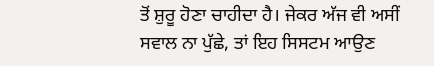ਤੋਂ ਸ਼ੁਰੂ ਹੋਣਾ ਚਾਹੀਦਾ ਹੈ। ਜੇਕਰ ਅੱਜ ਵੀ ਅਸੀਂ ਸਵਾਲ ਨਾ ਪੁੱਛੇ, ਤਾਂ ਇਹ ਸਿਸਟਮ ਆਉਣ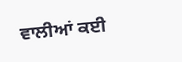ਵਾਲੀਆਂ ਕਈ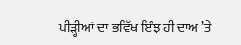ਪੀੜ੍ਹੀਆਂ ਦਾ ਭਵਿੱਖ ਇੰਝ ਹੀ ਦਾਅ ’ਤੇ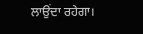ਲਾਉਂਦਾ ਰਹੇਗਾ।